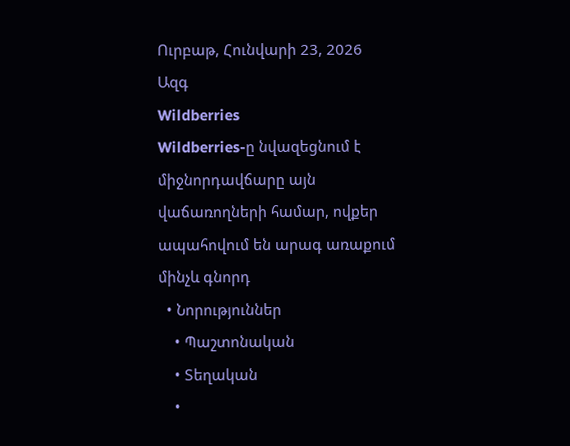Ուրբաթ, Հունվարի 23, 2026
Ազգ
Wildberries
Wildberries-ը նվազեցնում է միջնորդավճարը այն վաճառողների համար, ովքեր ապահովում են արագ առաքում մինչև գնորդ
  • Նորություններ
    • Պաշտոնական
    • Տեղական
    •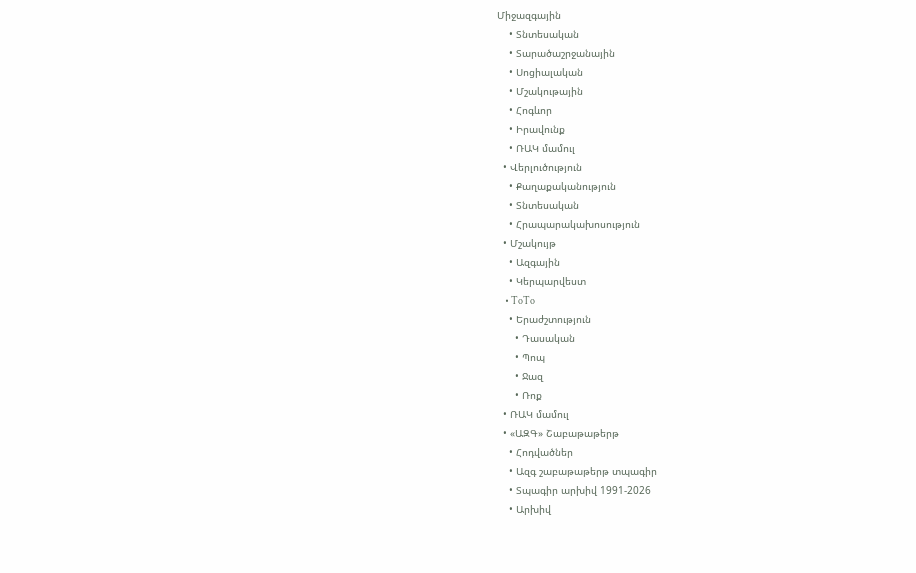Միջազգային
    • Տնտեսական
    • Տարածաշրջանային
    • Սոցիալական
    • Մշակութային
    • Հոգևոր
    • Իրավունք
    • ՌԱԿ մամուլ
  • Վերլուծություն
    • Քաղաքականություն
    • Տնտեսական
    • Հրապարակախոսություն
  • Մշակույթ
    • Ազգային
    • Կերպարվեստ
    • ToTo
    • Երաժշտություն
      • Դասական
      • Պոպ
      • Ջազ
      • Ռոք
  • ՌԱԿ մամուլ
  • «ԱԶԳ» Շաբաթաթերթ
    • Հոդվածներ
    • Ազգ շաբաթաթերթ տպագիր
    • Տպագիր արխիվ 1991-2026
    • Արխիվ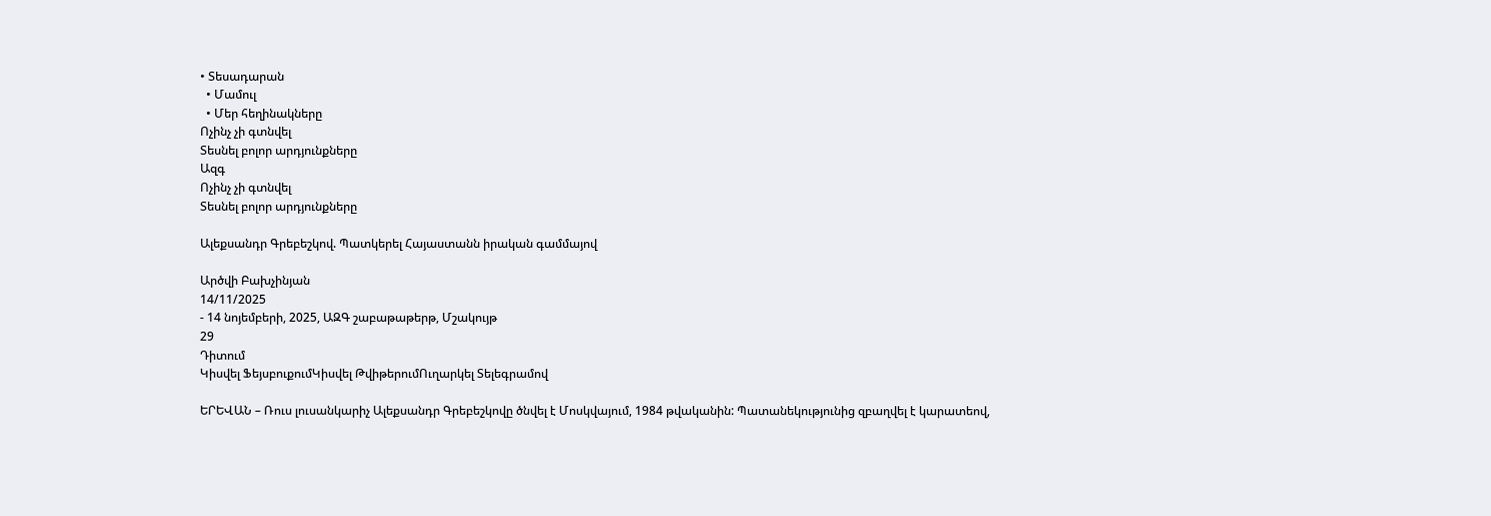• Տեսադարան
  • Մամուլ
  • Մեր հեղինակները
Ոչինչ չի գտնվել
Տեսնել բոլոր արդյունքները
Ազգ
Ոչինչ չի գտնվել
Տեսնել բոլոր արդյունքները

Ալեքսանդր Գրեբեշկով. Պատկերել Հայաստանն իրական գամմայով

Արծվի Բախչինյան
14/11/2025
- 14 նոյեմբերի, 2025, ԱԶԳ շաբաթաթերթ, Մշակույթ
29
Դիտում
Կիսվել ՖեյսբուքումԿիսվել ԹվիթերումՈւղարկել Տելեգրամով

ԵՐԵՎԱՆ – Ռուս լուսանկարիչ Ալեքսանդր Գրեբեշկովը ծնվել է Մոսկվայում, 1984 թվականին: Պատանեկությունից զբաղվել է կարատեով,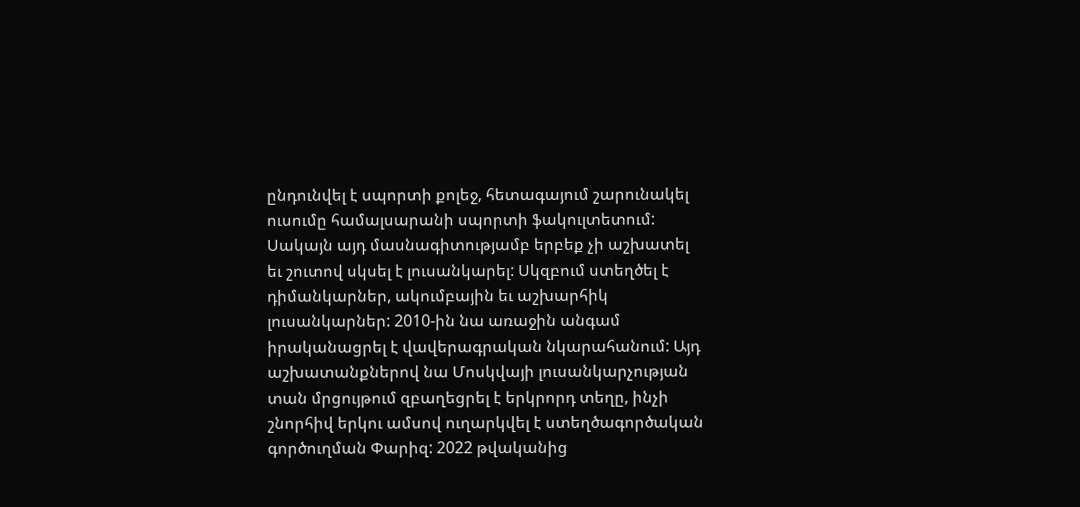ընդունվել է սպորտի քոլեջ, հետագայում շարունակել ուսումը համալսարանի սպորտի ֆակուլտետում: Սակայն այդ մասնագիտությամբ երբեք չի աշխատել եւ շուտով սկսել է լուսանկարել: Սկզբում ստեղծել է դիմանկարներ, ակումբային եւ աշխարհիկ լուսանկարներ: 2010-ին նա առաջին անգամ իրականացրել է վավերագրական նկարահանում: Այդ աշխատանքներով նա Մոսկվայի լուսանկարչության տան մրցույթում զբաղեցրել է երկրորդ տեղը, ինչի շնորհիվ երկու ամսով ուղարկվել է ստեղծագործական գործուղման Փարիզ: 2022 թվականից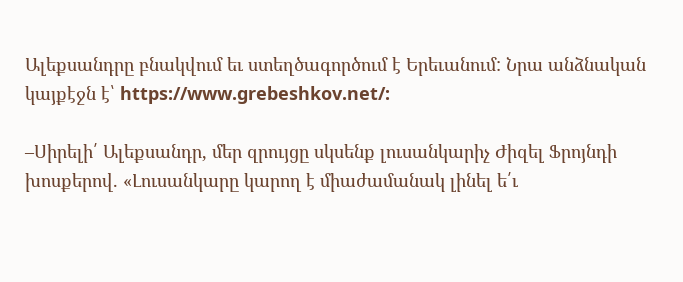Ալեքսանդրը բնակվում եւ ստեղծագործում է Երեւանում: Նրա անձնական կայքէջն է՝ https://www.grebeshkov.net/:

–Սիրելի՛ Ալեքսանդր, մեր զրույցը սկսենք լուսանկարիչ Ժիզել Ֆրոյնդի խոսքերով. «Լուսանկարը կարող է միաժամանակ լինել ե՛ւ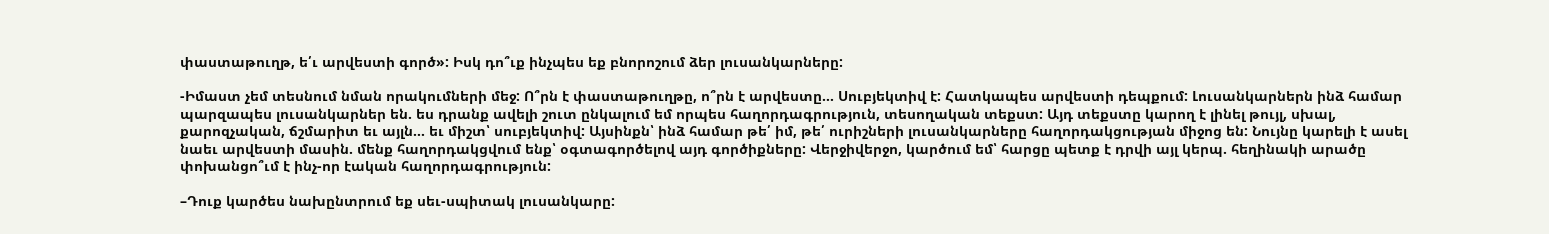փաստաթուղթ, ե՛ւ արվեստի գործ»: Իսկ դո՞ւք ինչպես եք բնորոշում ձեր լուսանկարները:

-Իմաստ չեմ տեսնում նման որակումների մեջ: Ո՞րն է փաստաթուղթը, ո՞րն է արվեստը… Սուբյեկտիվ է: Հատկապես արվեստի դեպքում: Լուսանկարներն ինձ համար պարզապես լուսանկարներ են. ես դրանք ավելի շուտ ընկալում եմ որպես հաղորդագրություն, տեսողական տեքստ: Այդ տեքստը կարող է լինել թույլ, սխալ, քարոզչական, ճշմարիտ եւ այլն… եւ միշտ՝ սուբյեկտիվ: Այսինքն՝ ինձ համար թե՛ իմ, թե՛ ուրիշների լուսանկարները հաղորդակցության միջոց են: Նույնը կարելի է ասել նաեւ արվեստի մասին. մենք հաղորդակցվում ենք՝ օգտագործելով այդ գործիքները: Վերջիվերջո, կարծում եմ՝ հարցը պետք է դրվի այլ կերպ. հեղինակի արածը փոխանցո՞ւմ է ինչ-որ էական հաղորդագրություն:

–Դուք կարծես նախընտրում եք սեւ-սպիտակ լուսանկարը: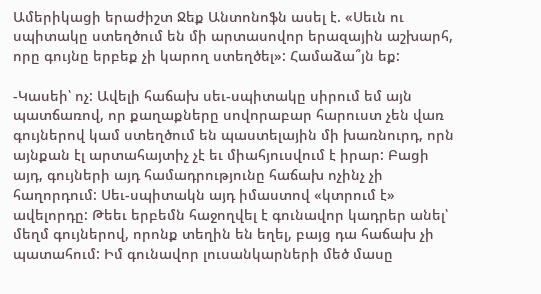Ամերիկացի երաժիշտ Ջեք Անտոնոֆն ասել է. «Սեւն ու սպիտակը ստեղծում են մի արտասովոր երազային աշխարհ, որը գույնը երբեք չի կարող ստեղծել»: Համաձա՞յն եք:

-Կասեի՝ ոչ: Ավելի հաճախ սեւ-սպիտակը սիրում եմ այն պատճառով, որ քաղաքները սովորաբար հարուստ չեն վառ գույներով կամ ստեղծում են պաստելային մի խառնուրդ, որն այնքան էլ արտահայտիչ չէ եւ միահյուսվում է իրար: Բացի այդ, գույների այդ համադրությունը հաճախ ոչինչ չի հաղորդում: Սեւ-սպիտակն այդ իմաստով «կտրում է» ավելորդը: Թեեւ երբեմն հաջողվել է գունավոր կադրեր անել՝ մեղմ գույներով, որոնք տեղին են եղել, բայց դա հաճախ չի պատահում: Իմ գունավոր լուսանկարների մեծ մասը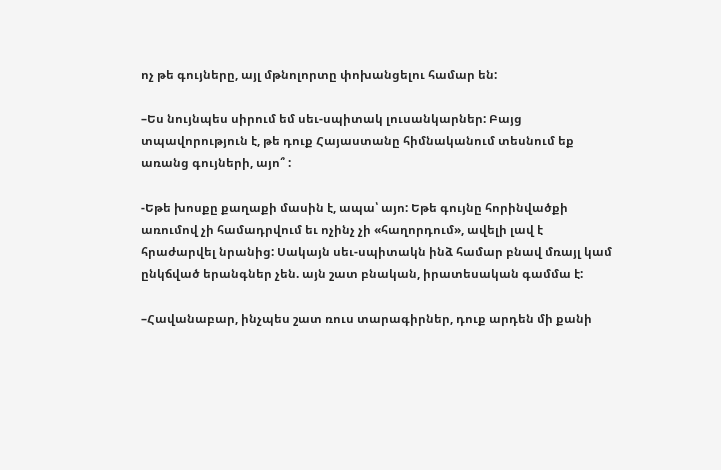ոչ թե գույները, այլ մթնոլորտը փոխանցելու համար են:

–Ես նույնպես սիրում եմ սեւ-սպիտակ լուսանկարներ: Բայց տպավորություն է, թե դուք Հայաստանը հիմնականում տեսնում եք առանց գույների, այո՞ :

-Եթե խոսքը քաղաքի մասին է, ապա՝ այո: Եթե գույնը հորինվածքի առումով չի համադրվում եւ ոչինչ չի «հաղորդում», ավելի լավ է հրաժարվել նրանից: Սակայն սեւ-սպիտակն ինձ համար բնավ մռայլ կամ ընկճված երանգներ չեն. այն շատ բնական, իրատեսական գամմա է:

–Հավանաբար, ինչպես շատ ռուս տարագիրներ, դուք արդեն մի քանի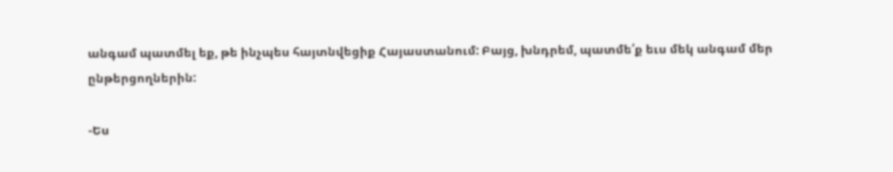անգամ պատմել եք, թե ինչպես հայտնվեցիք Հայաստանում: Բայց, խնդրեմ, պատմե՛ք եւս մեկ անգամ մեր ընթերցողներին:

-Ես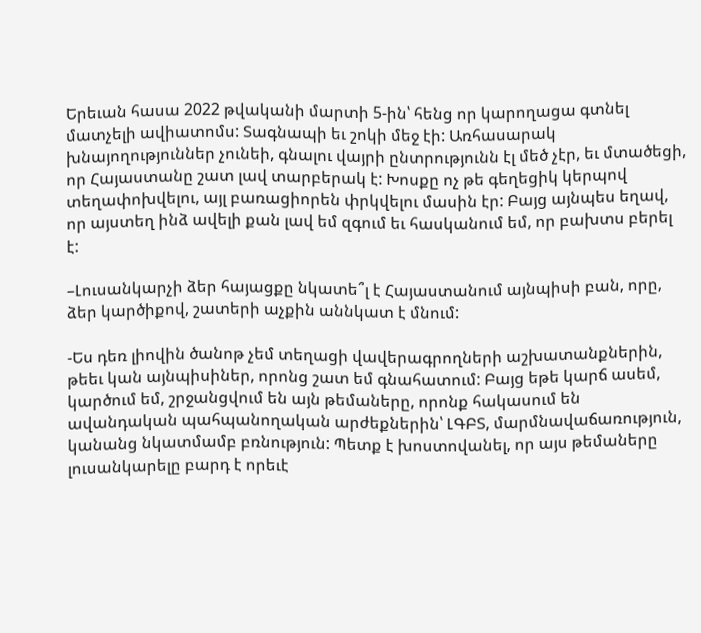Երեւան հասա 2022 թվականի մարտի 5-ին՝ հենց որ կարողացա գտնել մատչելի ավիատոմս: Տագնապի եւ շոկի մեջ էի: Առհասարակ խնայողություններ չունեի, գնալու վայրի ընտրությունն էլ մեծ չէր, եւ մտածեցի, որ Հայաստանը շատ լավ տարբերակ է: Խոսքը ոչ թե գեղեցիկ կերպով տեղափոխվելու, այլ բառացիորեն փրկվելու մասին էր: Բայց այնպես եղավ, որ այստեղ ինձ ավելի քան լավ եմ զգում եւ հասկանում եմ, որ բախտս բերել է:

–Լուսանկարչի ձեր հայացքը նկատե՞լ է Հայաստանում այնպիսի բան, որը, ձեր կարծիքով, շատերի աչքին աննկատ է մնում:

-Ես դեռ լիովին ծանոթ չեմ տեղացի վավերագրողների աշխատանքներին, թեեւ կան այնպիսիներ, որոնց շատ եմ գնահատում: Բայց եթե կարճ ասեմ, կարծում եմ, շրջանցվում են այն թեմաները, որոնք հակասում են ավանդական պահպանողական արժեքներին՝ ԼԳԲՏ, մարմնավաճառություն, կանանց նկատմամբ բռնություն: Պետք է խոստովանել, որ այս թեմաները լուսանկարելը բարդ է որեւէ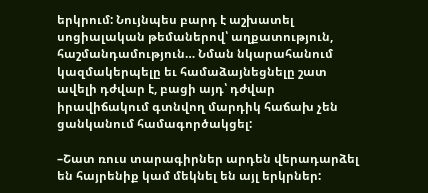երկրում: Նույնպես բարդ է աշխատել սոցիալական թեմաներով՝ աղքատություն, հաշմանդամություն… Նման նկարահանում կազմակերպելը եւ համաձայնեցնելը շատ ավելի դժվար է, բացի այդ՝ դժվար իրավիճակում գտնվող մարդիկ հաճախ չեն ցանկանում համագործակցել:

–Շատ ռուս տարագիրներ արդեն վերադարձել են հայրենիք կամ մեկնել են այլ երկրներ: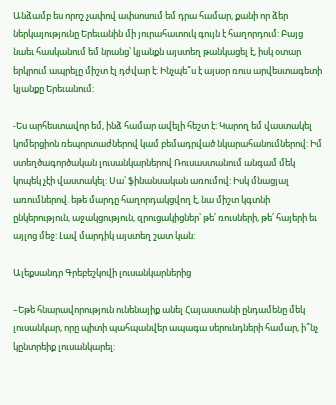Անձամբ ես որոշ չափով ափսոսում եմ դրա համար, քանի որ ձեր ներկայությունը Երեւանին մի յուրահատուկ գույն է հաղորդում: Բայց նաեւ հասկանում եմ նրանց՝ կյանքն այստեղ թանկացել է, իսկ օտար երկրում ապրելը միշտ էլ դժվար է: Ինչպե՞ս է այսօր ռուս արվեստագետի կյանքը Երեւանում:

-Ես արհեստավոր եմ, ինձ համար ավելի հեշտ է: Կարող եմ վաստակել կոմերցիոն ռեպորտաժներով կամ բեմադրված նկարահանումներով: Իմ ստեղծագործական լուսանկարներով Ռուսաստանում անգամ մեկ կոպեկ չէի վաստակել: Սա՝ ֆինանսական առումով: Իսկ մնացյալ առումներով. եթե մարդը հաղորդակցվող է, նա միշտ կգտնի ընկերություն, աջակցություն, զրուցակիցներ՝ թե՛ ռուսների, թե՛ հայերի եւ այլոց մեջ: Լավ մարդիկ այստեղ շատ կան:

Ալեքսանդր Գրեբեշկովի լուսանկարներից

–Եթե հնարավորություն ունենայիք անել Հայաստանի ընդամենը մեկ լուսանկար, որը պիտի պահպանվեր ապագա սերունդների համար, ի՞նչ կընտրեիք լուսանկարել: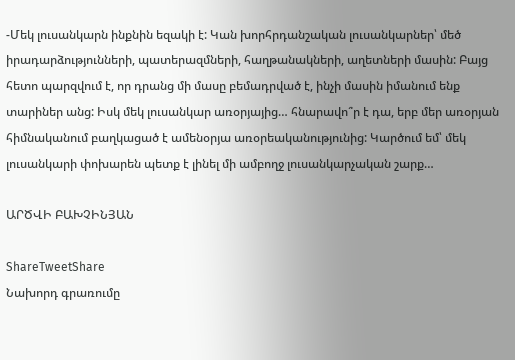-Մեկ լուսանկարն ինքնին եզակի է: Կան խորհրդանշական լուսանկարներ՝ մեծ իրադարձությունների, պատերազմների, հաղթանակների, աղետների մասին: Բայց հետո պարզվում է, որ դրանց մի մասը բեմադրված է, ինչի մասին իմանում ենք տարիներ անց: Իսկ մեկ լուսանկար առօրյայից… հնարավո՞ր է դա, երբ մեր առօրյան հիմնականում բաղկացած է ամենօրյա առօրեականությունից: Կարծում եմ՝ մեկ լուսանկարի փոխարեն պետք է լինել մի ամբողջ լուսանկարչական շարք…

ԱՐԾՎԻ ԲԱԽՉԻՆՅԱՆ

ShareTweetShare
Նախորդ գրառումը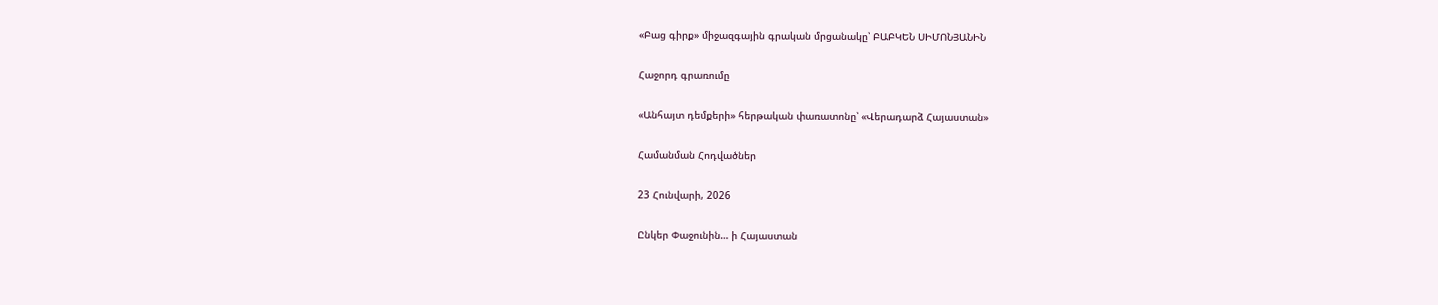«Բաց գիրք» միջազգային գրական մրցանակը՝ ԲԱԲԿԵՆ ՍԻՄՈՆՅԱՆԻՆ

Հաջորդ գրառումը

«Անհայտ դեմքերի» հերթական փառատոնը՝ «Վերադարձ Հայաստան»

Համանման Հոդվածներ

23 Հունվարի, 2026

Ընկեր Փաջունին… ի Հայաստան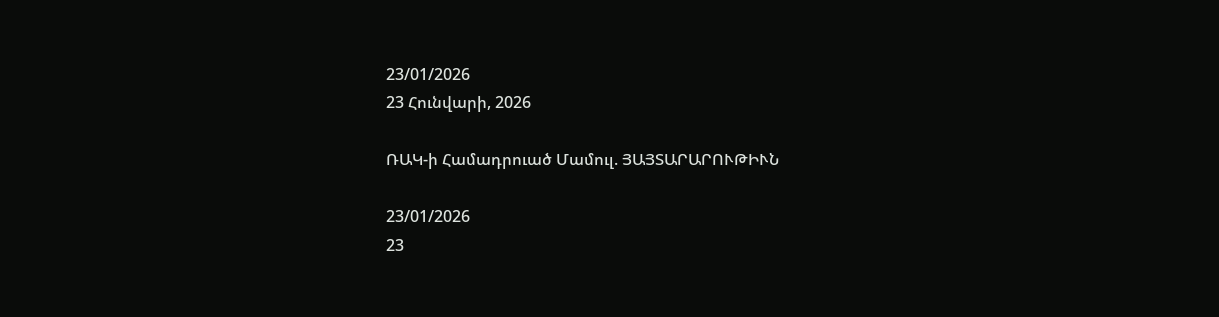23/01/2026
23 Հունվարի, 2026

ՌԱԿ-ի Համադրուած Մամուլ. ՅԱՅՏԱՐԱՐՈՒԹԻՒՆ

23/01/2026
23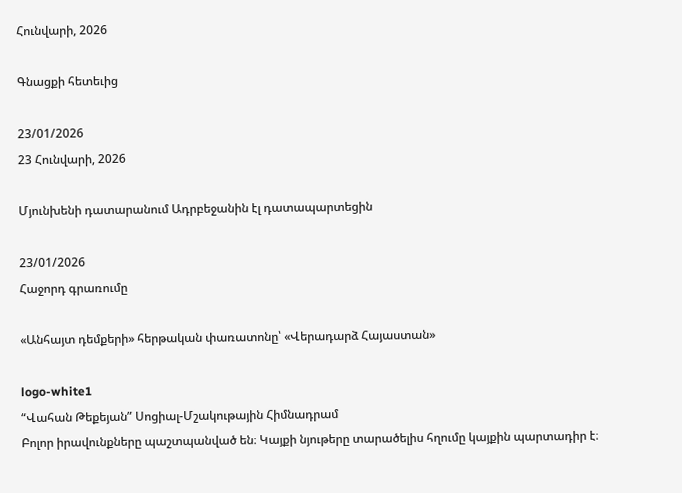Հունվարի, 2026

Գնացքի հետեւից

23/01/2026
23 Հունվարի, 2026

Մյունխենի դատարանում Ադրբեջանին էլ դատապարտեցին

23/01/2026
Հաջորդ գրառումը

«Անհայտ դեմքերի» հերթական փառատոնը՝ «Վերադարձ Հայաստան»

logo-white1
“Վահան Թեքեյան” Սոցիալ-Մշակութային Հիմնադրամ
Բոլոր իրավունքները պաշտպանված են։ Կայքի նյութերը տարածելիս հղումը կայքին պարտադիր է։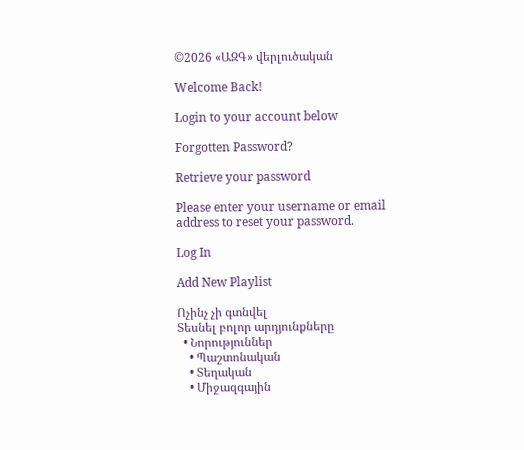©2026 «ԱԶԳ» վերլուծական

Welcome Back!

Login to your account below

Forgotten Password?

Retrieve your password

Please enter your username or email address to reset your password.

Log In

Add New Playlist

Ոչինչ չի գտնվել
Տեսնել բոլոր արդյունքները
  • Նորություններ
    • Պաշտոնական
    • Տեղական
    • Միջազգային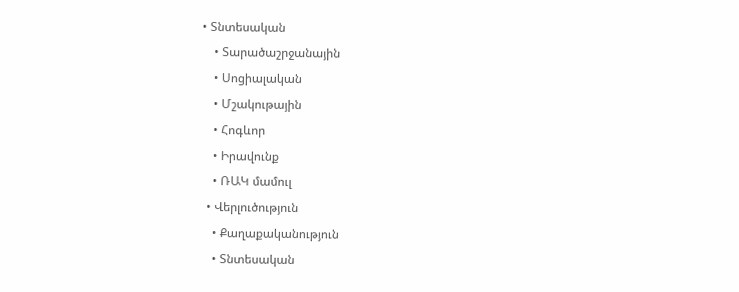• Տնտեսական
    • Տարածաշրջանային
    • Սոցիալական
    • Մշակութային
    • Հոգևոր
    • Իրավունք
    • ՌԱԿ մամուլ
  • Վերլուծություն
    • Քաղաքականություն
    • Տնտեսական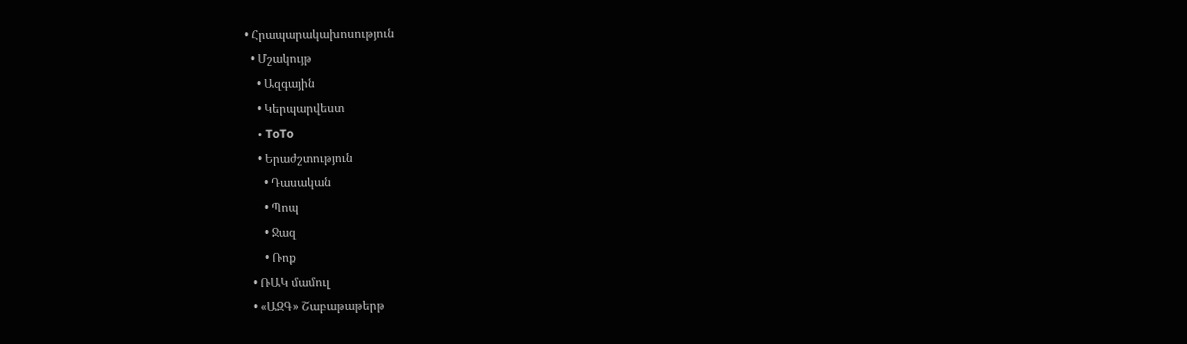• Հրապարակախոսություն
  • Մշակույթ
    • Ազգային
    • Կերպարվեստ
    • ToTo
    • Երաժշտություն
      • Դասական
      • Պոպ
      • Ջազ
      • Ռոք
  • ՌԱԿ մամուլ
  • «ԱԶԳ» Շաբաթաթերթ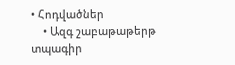• Հոդվածներ
    • Ազգ շաբաթաթերթ տպագիր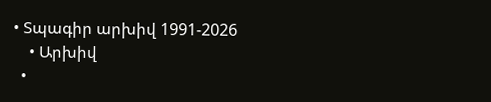• Տպագիր արխիվ 1991-2026
    • Արխիվ
  •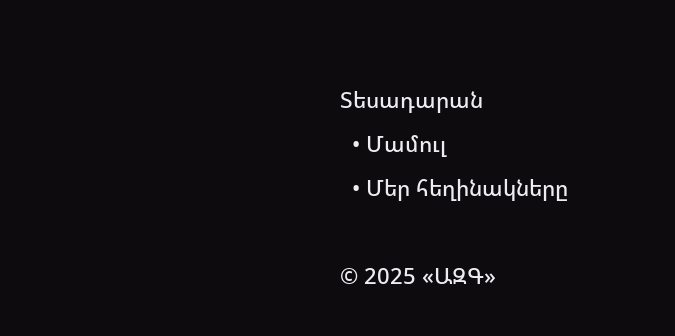Տեսադարան
  • Մամուլ
  • Մեր հեղինակները

© 2025 «ԱԶԳ»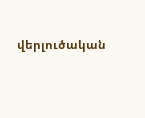վերլուծական